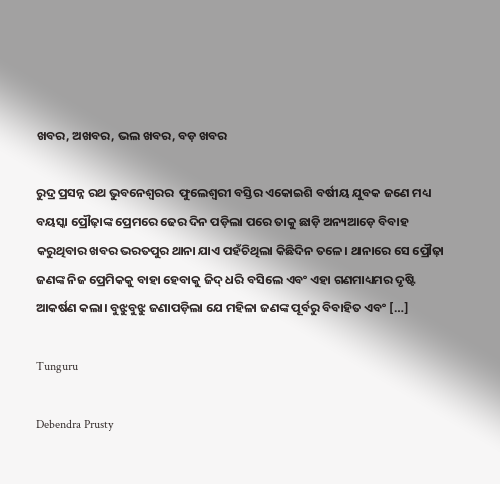ଖବର, ଅଖବର, ଭଲ ଖବର, ବଡ଼ ଖବର

ରୁଦ୍ର ପ୍ରସନ୍ନ ରଥ ଭୁବନେଶ୍ୱରର  ଫୁଲେଶ୍ୱରୀ ବସ୍ତିର ଏକୋଇଶି ବର୍ଷୀୟ ଯୁବକ ଜଣେ ମଧ୍ୟ ବୟସ୍କା ପ୍ରୌଢ଼ାଙ୍କ ପ୍ରେମରେ ଢେର ଦିନ ପଡ଼ିଲା ପରେ ତାକୁ ଛାଡ଼ି ଅନ୍ୟଆଡ଼େ ବିବାହ କରୁଥିବାର ଖବର ଭରତପୁର ଥାନା ଯାଏ ପହଁଚିଥିଲା କିଛିଦିନ ତଳେ। ଥାନାରେ ସେ ପ୍ରୌଢ଼ା ଜଣଙ୍କ ନିଜ ପ୍ରେମିକକୁ ବାହା ହେବାକୁ ଜିଦ୍ ଧରି ବସିଲେ ଏବଂ ଏହା ଗଣମାଧ୍ୟମର ଦୃଷ୍ଟି ଆକର୍ଷଣ କଲା। ବୁଝୁବୁଝୁ ଜଣାପଡ଼ିଲା ଯେ ମହିଳା ଜଣଙ୍କ ପୂର୍ବରୁ ବିବାହିତ ଏବଂ […]

Tunguru

Debendra Prusty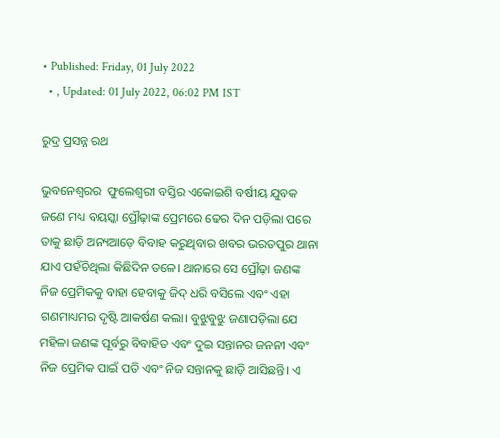• Published: Friday, 01 July 2022
  • , Updated: 01 July 2022, 06:02 PM IST

ରୁଦ୍ର ପ୍ରସନ୍ନ ରଥ

ଭୁବନେଶ୍ୱରର  ଫୁଲେଶ୍ୱରୀ ବସ୍ତିର ଏକୋଇଶି ବର୍ଷୀୟ ଯୁବକ ଜଣେ ମଧ୍ୟ ବୟସ୍କା ପ୍ରୌଢ଼ାଙ୍କ ପ୍ରେମରେ ଢେର ଦିନ ପଡ଼ିଲା ପରେ ତାକୁ ଛାଡ଼ି ଅନ୍ୟଆଡ଼େ ବିବାହ କରୁଥିବାର ଖବର ଭରତପୁର ଥାନା ଯାଏ ପହଁଚିଥିଲା କିଛିଦିନ ତଳେ। ଥାନାରେ ସେ ପ୍ରୌଢ଼ା ଜଣଙ୍କ ନିଜ ପ୍ରେମିକକୁ ବାହା ହେବାକୁ ଜିଦ୍ ଧରି ବସିଲେ ଏବଂ ଏହା ଗଣମାଧ୍ୟମର ଦୃଷ୍ଟି ଆକର୍ଷଣ କଲା। ବୁଝୁବୁଝୁ ଜଣାପଡ଼ିଲା ଯେ ମହିଳା ଜଣଙ୍କ ପୂର୍ବରୁ ବିବାହିତ ଏବଂ ଦୁଇ ସନ୍ତାନର ଜନନୀ ଏବଂ ନିଜ ପ୍ରେମିକ ପାଇଁ ପତି ଏବଂ ନିଜ ସନ୍ତାନକୁ ଛାଡ଼ି ଆସିଛନ୍ତି। ଏ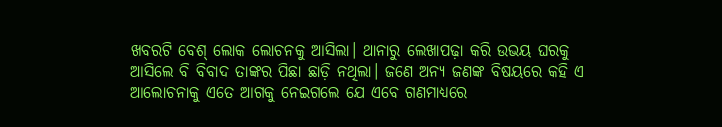ଖବରଟି ବେଶ୍ ଲୋକ ଲୋଚନକୁ ଆସିଲା। ଥାନାରୁ ଲେଖାପଢ଼ା କରି ଉଭୟ ଘରକୁ ଆସିଲେ ବି ବିବାଦ ତାଙ୍କର ପିଛା ଛାଡ଼ି ନଥିଲା। ଜଣେ ଅନ୍ୟ ଜଣଙ୍କ ବିଷୟରେ କହି ଏ ଆଲୋଚନାକୁ ଏତେ ଆଗକୁ ନେଇଗଲେ ଯେ ଏବେ ଗଣମାଧ୍ୟରେ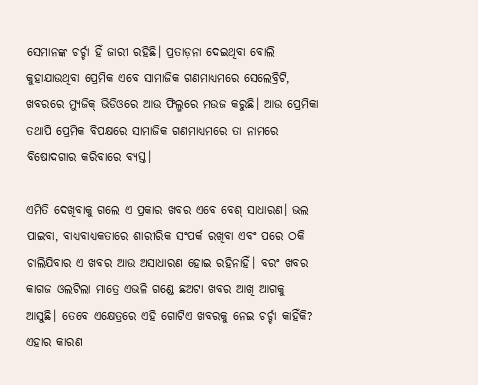ସେମାନଙ୍କ ଚର୍ଚ୍ଚା ହିଁ ଜାରୀ ରହିଛି। ପ୍ରତାଡ଼ନା ଦେଇଥିବା ବୋଲି କୁହାଯାଉଥିବା ପ୍ରେମିକ ଏବେ ସାମାଜିକ ଗଣମାଧ୍ୟମରେ ସେଲେବ୍ରିଟି, ଖବରରେ ମ୍ୟୁଜିକ୍ ଭିଡିଓରେ ଆଉ ଫିଲ୍ମରେ ମଉଜ କରୁଛି। ଆଉ ପ୍ରେମିକା ତଥାପି ପ୍ରେମିକ ବିପକ୍ଷରେ ସାମାଜିକ ଗଣମାଧ୍ୟମରେ ତା ନାମରେ ବିଷୋଦଗାର କରିବାରେ ବ୍ୟସ୍ତ।

ଏମିତି ଦେଖିବାକୁ ଗଲେ ଏ ପ୍ରକାର ଖବର ଏବେ ବେଶ୍ ସାଧାରଣ। ଭଲ ପାଇବା, ବାଧ୍ୟବାଧ୍ୟକତାରେ ଶାରୀରିକ ସଂପର୍କ ରଖିବା ଏବଂ ପରେ ଠକି ଚାଲିଯିବାର ଏ ଖବର ଆଉ ଅସାଧାରଣ ହୋଇ ରହିନାହିଁ। ବରଂ ଖବର କାଗଜ ଓଲଟିଲା ମାତ୍ରେ ଏଭଳି ଗଣ୍ଡେ ଛଅଟା ଖବର ଆଖି ଆଗକୁ ଆସୁଛି। ତେବେ ଏକ୍ଷେତ୍ରରେ ଏହି ଗୋଟିଏ ଖବରକୁ ନେଇ ଚର୍ଚ୍ଚା କାହିଁକି? ଏହାର କାରଣ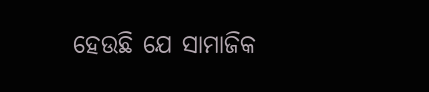ହେଉଛି ଯେ ସାମାଜିକ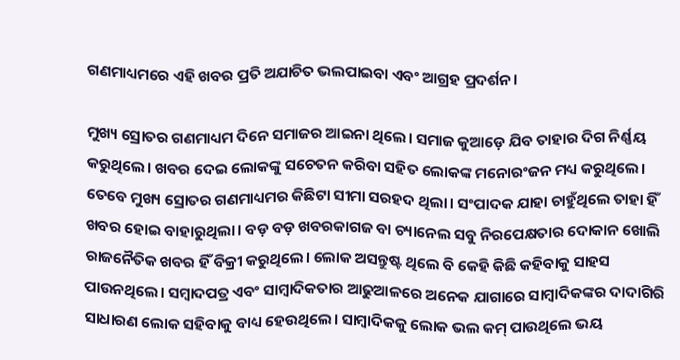ଗଣମାଧ୍ୟମରେ ଏହି ଖବର ପ୍ରତି ଅଯାଚିତ ଭଲପାଇବା ଏବଂ ଆଗ୍ରହ ପ୍ରଦର୍ଶନ।

ମୁଖ୍ୟ ସ୍ରୋତର ଗଣମାଧ୍ୟମ ଦିନେ ସମାଜର ଆଇନା ଥିଲେ। ସମାଜ କୁଆଡ଼େ ଯିବ ତାହାର ଦିଗ ନିର୍ଣ୍ଣୟ କରୁଥିଲେ। ଖବର ଦେଇ ଲୋକଙ୍କୁ ସଚେତନ କରିବା ସହିତ ଲୋକଙ୍କ ମନୋରଂଜନ ମଧ୍ୟ କରୁଥିଲେ। ତେବେ ମୁଖ୍ୟ ସ୍ରୋତର ଗଣମାଧ୍ୟମର କିଛିଟା ସୀମା ସରହଦ ଥିଲା। ସଂପାଦକ ଯାହା ଚାହୁଁଥିଲେ ତାହା ହିଁ ଖବର ହୋଇ ବାହାରୁଥିଲା। ବଡ଼ ବଡ଼ ଖବରକାଗଜ ବା ଚ୍ୟାନେଲ ସବୁ ନିରପେକ୍ଷତାର ଦୋକାନ ଖୋଲି ରାଜନୈତିକ ଖବର ହିଁ ବିକ୍ରୀ କରୁଥିଲେ। ଲୋକ ଅସନ୍ତୁଷ୍ଟ ଥିଲେ ବି କେହି କିଛି କହିବାକୁ ସାହସ ପାଉନଥିଲେ। ସମ୍ବାଦପତ୍ର ଏବଂ ସାମ୍ବାଦିକତାର ଆଢୁଆଳରେ ଅନେକ ଯାଗାରେ ସାମ୍ବାଦିକଙ୍କର ଦାଦାଗିରି ସାଧାରଣ ଲୋକ ସହିବାକୁ ବାଧ୍ୟ ହେଉଥିଲେ। ସାମ୍ବାଦିକକୁ ଲୋକ ଭଲ କମ୍ ପାଉଥିଲେ ଭୟ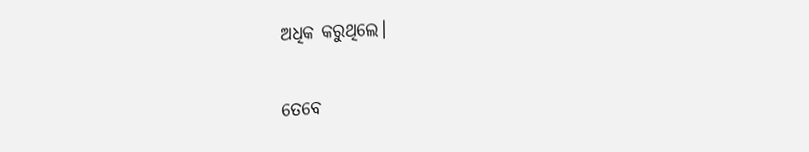ଅଧିକ କରୁଥିଲେ।

ତେବେ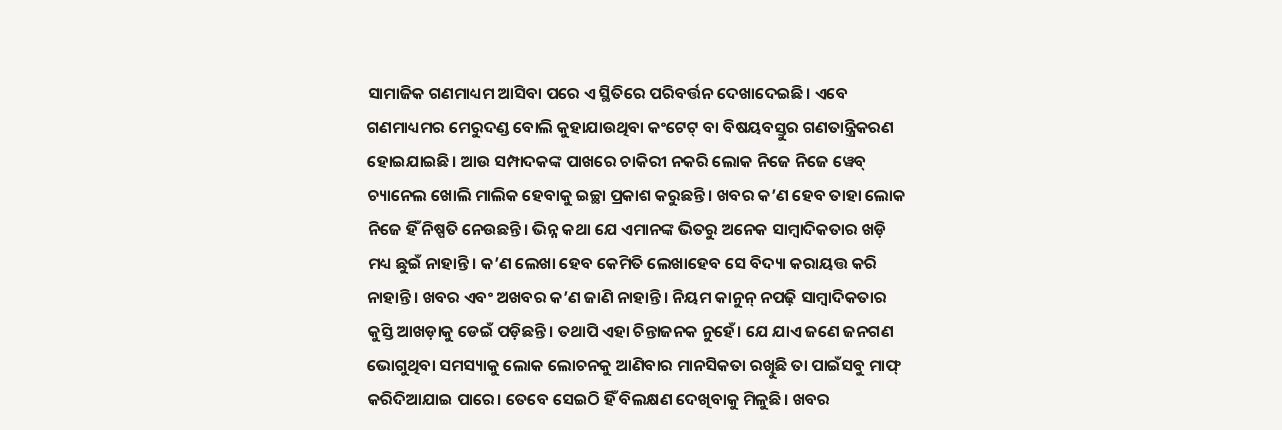ସାମାଜିକ ଗଣମାଧ୍ୟମ ଆସିବା ପରେ ଏ ସ୍ଥିତିରେ ପରିବର୍ତ୍ତନ ଦେଖାଦେଇଛି। ଏବେ ଗଣମାଧ୍ୟମର ମେରୁଦଣ୍ଡ ବୋଲି କୁହାଯାଉଥିବା କଂଟେଟ୍ ବା ବିଷୟବସ୍ତୁର ଗଣତାନ୍ତ୍ରିକରଣ ହୋଇଯାଇଛି। ଆଉ ସମ୍ପାଦକଙ୍କ ପାଖରେ ଚାକିରୀ ନକରି ଲୋକ ନିଜେ ନିଜେ ୱେବ୍ ଚ୍ୟାନେଲ ଖୋଲି ମାଲିକ ହେବାକୁ ଇଚ୍ଛା ପ୍ରକାଶ କରୁଛନ୍ତି। ଖବର କ’ଣ ହେବ ତାହା ଲୋକ ନିଜେ ହିଁ ନିଷ୍ପତି ନେଉଛନ୍ତି। ଭିନ୍ନ କଥା ଯେ ଏମାନଙ୍କ ଭିତରୁ ଅନେକ ସାମ୍ବାଦିକତାର ଖଡ଼ି ମଧ୍ୟ ଛୁଇଁ ନାହାନ୍ତି। କ’ଣ ଲେଖା ହେବ କେମିତି ଲେଖାହେବ ସେ ବିଦ୍ୟା କରାୟତ୍ତ କରି ନାହାନ୍ତି। ଖବର ଏବଂ ଅଖବର କ’ଣ ଜାଣି ନାହାନ୍ତି। ନିୟମ କାନୁନ୍ ନପଢ଼ି ସାମ୍ବାଦିକତାର କୁସ୍ତି ଆଖଡ଼ାକୁ ଡେଇଁ ପଡ଼ିଛନ୍ତି। ତଥାପି ଏହା ଚିନ୍ତାଜନକ ନୁହେଁ। ଯେ ଯାଏ ଜଣେ ଜନଗଣ ଭୋଗୁଥିବା ସମସ୍ୟାକୁ ଲୋକ ଲୋଚନକୁ ଆଣିବାର ମାନସିକତା ରଖିୁଛି ତା ପାଇଁସବୁ ମାଫ୍ କରିଦିଆଯାଇ ପାରେ। ତେବେ ସେଇଠି ହିଁ ବିଲକ୍ଷଣ ଦେଖିବାକୁ ମିଳୁଛି। ଖବର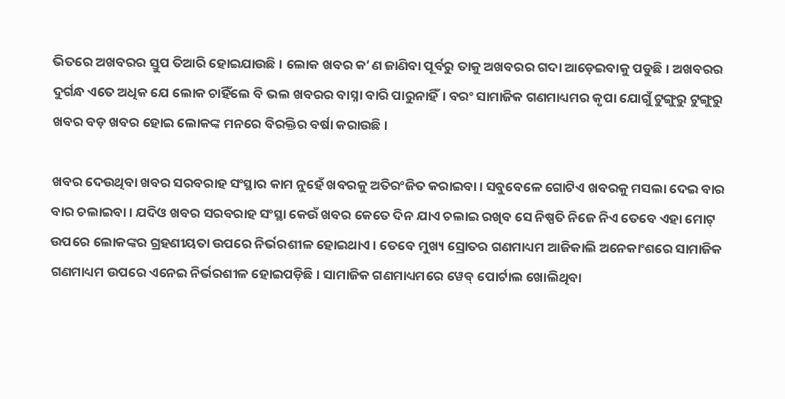ଭିତରେ ଅଖବରର ସ୍ତୁପ ତିଆରି ହୋଇଯାଉଛି। ଲୋକ ଖବର କ’ଣ ଜାଣିବା ପୂର୍ବରୁ ତାକୁ ଅଖବରର ଗଦା ଆଡ଼େଇବାକୁ ପଡୁଛି। ଅଖବରର ଦୁର୍ଗନ୍ଧ ଏତେ ଅଧିକ ଯେ ଲୋକ ଚାହିଁଲେ ବି ଭଲ ଖବରର ବାସ୍ନା ବାରି ପାରୁନାହିଁ। ବରଂ ସାମାଜିକ ଗଣମାଧ୍ୟମର କୃପା ଯୋଗୁଁ ଟୁଙ୍ଗୁରୁ ଟୁଙ୍ଗୁରୁ ଖବର ବଡ଼ ଖବର ହୋଇ ଲୋକଙ୍କ ମନରେ ବିରକ୍ତିର ବର୍ଷା କରାଉଛି।

ଖବର ଦେଉଥିବା ଖବର ସରବରାହ ସଂସ୍ଥାର କାମ ନୁହେଁ ଖବରକୁ ଅତିରଂଜିତ କରାଇବା। ସବୁବେଳେ ଗୋଟିଏ ଖବରକୁ ମସଲା ଦେଇ ବାର ବାର ଚଲାଇବା। ଯଦିଓ ଖବର ସରବରାହ ସଂସ୍ଥା କେଉଁ ଖବର କେତେ ଦିନ ଯାଏ ଚଲାଇ ରଖିବ ସେ ନିଷ୍ପତି ନିଜେ ନିଏ ତେବେ ଏହା ମୋଟ୍ ଉପରେ ଲୋକଙ୍କର ଗ୍ରହଣୀୟତା ଉପରେ ନିର୍ଭରଶୀଳ ହୋଇଥାଏ। ତେବେ ମୁଖ୍ୟ ସ୍ରୋତର ଗଣମାଧ୍ୟମ ଆଜିକାଲି ଅନେକାଂଶରେ ସାମାଜିକ ଗଣମାଧ୍ୟମ ଉପରେ ଏନେଇ ନିର୍ଭରଶୀଳ ହୋଇପଡ଼ିଛି। ସାମାଜିକ ଗଣମାଧ୍ୟମରେ ୱେବ୍ ପୋର୍ଟାଲ ଖୋଲିଥିବା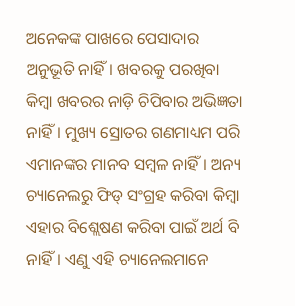ଅନେକଙ୍କ ପାଖରେ ପେସାଦାର ଅନୁଭୂତି ନାହିଁ। ଖବରକୁ ପରଖିବା କିମ୍ବା ଖବରର ନାଡ଼ି ଚିପିବାର ଅଭିଜ୍ଞତା ନାହିଁ। ମୁଖ୍ୟ ସ୍ରୋତର ଗଣମାଧ୍ୟମ ପରି ଏମାନଙ୍କର ମାନବ ସମ୍ବଳ ନାହିଁ। ଅନ୍ୟ ଚ୍ୟାନେଲରୁ ଫିଡ୍ ସଂଗ୍ରହ କରିବା କିମ୍ବା ଏହାର ବିଶ୍ଲେଷଣ କରିବା ପାଇଁ ଅର୍ଥ ବି ନାହିଁ। ଏଣୁ ଏହି ଚ୍ୟାନେଲମାନେ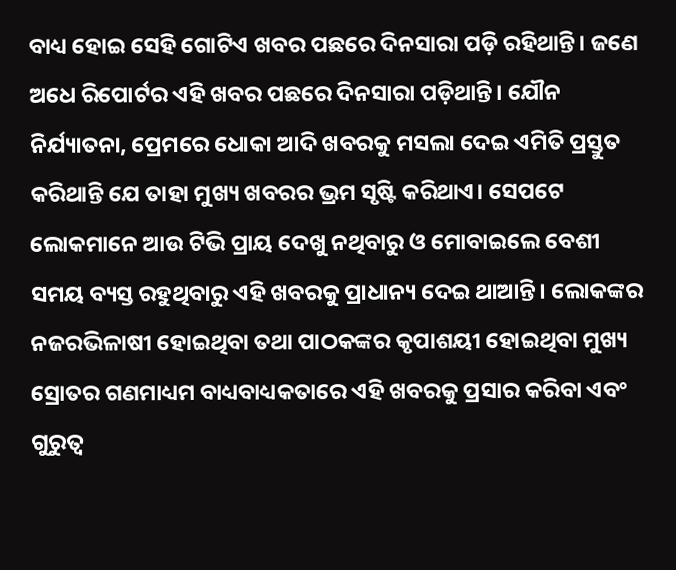ବାଧ୍ୟ ହୋଇ ସେହି ଗୋଟିଏ ଖବର ପଛରେ ଦିନସାରା ପଡ଼ି ରହିଥାନ୍ତି। ଜଣେ ଅଧେ ରିପୋର୍ଟର ଏହି ଖବର ପଛରେ ଦିନସାରା ପଡ଼ିଥାନ୍ତି। ଯୌନ ନିର୍ଯ୍ୟାତନା, ପ୍ରେମରେ ଧୋକା ଆଦି ଖବରକୁ ମସଲା ଦେଇ ଏମିତି ପ୍ରସ୍ତୁତ କରିଥାନ୍ତି ଯେ ତାହା ମୁଖ୍ୟ ଖବରର ଭ୍ରମ ସୃଷ୍ଟି କରିଥାଏ। ସେପଟେ ଲୋକମାନେ ଆଉ ଟିଭି ପ୍ରାୟ ଦେଖୁ ନଥିବାରୁ ଓ ମୋବାଇଲେ ବେଶୀ ସମୟ ବ୍ୟସ୍ତ ରହୁଥିବାରୁ ଏହି ଖବରକୁ ପ୍ରାଧାନ୍ୟ ଦେଇ ଥାଆନ୍ତି। ଲୋକଙ୍କର ନଜରଭିଳାଷୀ ହୋଇଥିବା ତଥା ପାଠକଙ୍କର କୃପାଶୟୀ ହୋଇଥିବା ମୁଖ୍ୟ ସ୍ରୋତର ଗଣମାଧ୍ୟମ ବାଧ୍ୟବାଧ୍ୟକତାରେ ଏହି ଖବରକୁ ପ୍ରସାର କରିବା ଏବଂ ଗୁରୁତ୍ୱ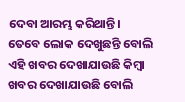ଦେବା ଆରମ୍ଭ କରିଥାନ୍ତି। ତେବେ ଲୋକ ଦେଖୁଛନ୍ତି ବୋଲି ଏହି ଖବର ଦେଖାଯାଉଛି କିମ୍ବା ଖବର ଦେଖାଯାଉଛି ବୋଲି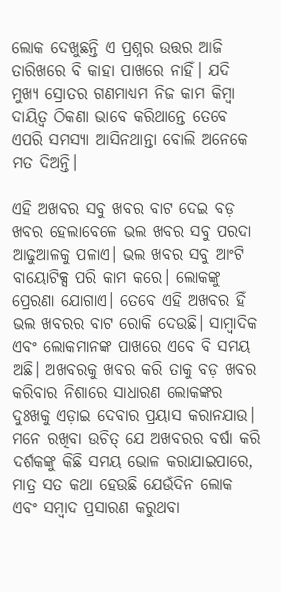ଲୋକ ଦେଖୁଛନ୍ତି ଏ ପ୍ରଶ୍ନର ଉତ୍ତର ଆଜି ତାରିଖରେ ବି କାହା ପାଖରେ ନାହିଁ। ଯଦି ମୁଖ୍ୟ ସ୍ରୋତର ଗଣମାଧ୍ୟମ ନିଜ କାମ କିମ୍ବା ଦାୟିତ୍ୱ ଠିକଣା ଭାବେ କରିଥାନ୍ତେ ତେବେ ଏପରି ସମସ୍ୟା ଆସିନଥାନ୍ତା ବୋଲି ଅନେକେ ମତ ଦିଅନ୍ତି।

ଏହି ଅଖବର ସବୁ ଖବର ବାଟ ଦେଇ ବଡ଼ ଖବର ହେଲାବେଳେ ଭଲ ଖବର ସବୁ ପରଦା ଆଢୁଆଳକୁ ପଳାଏ। ଭଲ ଖବର ସବୁ ଆଂଟି ବାୟୋଟିକ୍ସ ପରି କାମ କରେ। ଲୋକଙ୍କୁ ପ୍ରେରଣା ଯୋଗାଏ। ତେବେ ଏହି ଅଖବର ହିଁ ଭଲ ଖବରର ବାଟ ରୋକି ଦେଉଛି। ସାମ୍ବାଦିକ ଏବଂ ଲୋକମାନଙ୍କ ପାଖରେ ଏବେ ବି ସମୟ ଅଛି। ଅଖବରକୁ ଖବର କରି ତାକୁ ବଡ଼ ଖବର କରିବାର ନିଶାରେ ସାଧାରଣ ଲୋକଙ୍କର ଦୁଃଖକୁ ଏଡ଼ାଇ ଦେବାର ପ୍ରୟାସ କରାନଯାଉ। ମନେ ରଖିବା ଉଚିତ୍ ଯେ ଅଖବରର ବର୍ଷା କରି ଦର୍ଶକଙ୍କୁ କିଛି ସମୟ ଭୋଳ କରାଯାଇପାରେ, ମାତ୍ର ସତ କଥା ହେଉଛି ଯେଉଁଦିନ ଲୋକ ଏବଂ ସମ୍ବାଦ ପ୍ରସାରଣ କରୁଥବା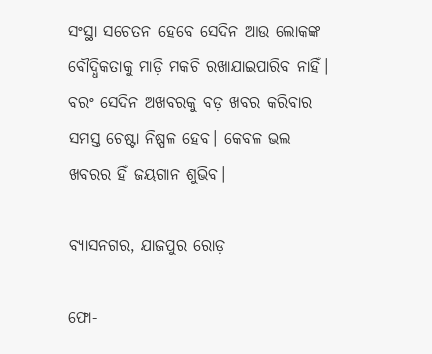ସଂସ୍ଥା ସଚେତନ ହେବେ ସେଦିନ ଆଉ ଲୋକଙ୍କ ବୌଦ୍ଧିକତାକୁ ମାଡ଼ି ମକଚି ରଖାଯାଇପାରିବ ନାହିଁ। ବରଂ ସେଦିନ ଅଖବରକୁ ବଡ଼ ଖବର କରିବାର ସମସ୍ତ ଚେଷ୍ଟା ନିଷ୍ପଳ ହେବ। କେବଳ ଭଲ ଖବରର ହିଁ ଜୟଗାନ ଶୁଭିବ।

ବ୍ୟାସନଗର, ଯାଜପୁର ରୋଡ଼

ଫୋ-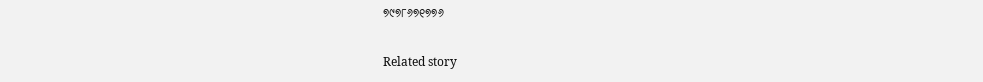୭୯୭୮୬୭୧୭୭୬

Related story